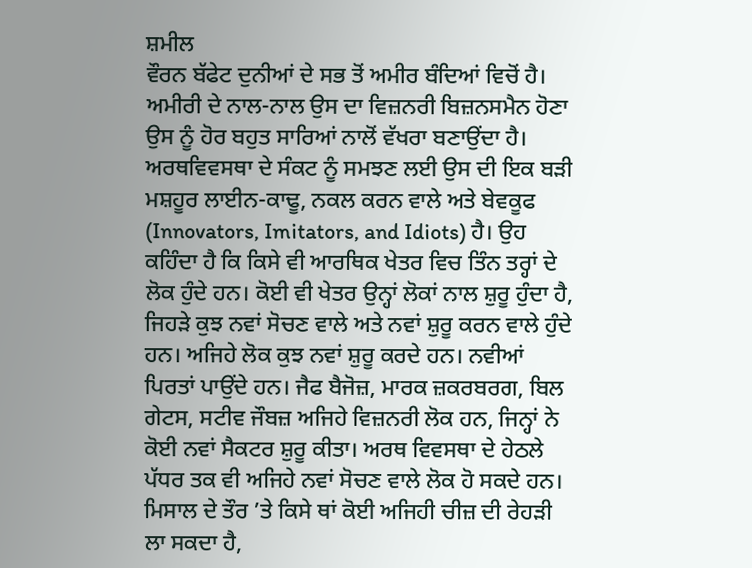ਸ਼ਮੀਲ
ਵੌਰਨ ਬੱਫੇਟ ਦੁਨੀਆਂ ਦੇ ਸਭ ਤੋਂ ਅਮੀਰ ਬੰਦਿਆਂ ਵਿਚੋਂ ਹੈ। ਅਮੀਰੀ ਦੇ ਨਾਲ-ਨਾਲ ਉਸ ਦਾ ਵਿਜ਼ਨਰੀ ਬਿਜ਼ਨਸਮੈਨ ਹੋਣਾ ਉਸ ਨੂੰ ਹੋਰ ਬਹੁਤ ਸਾਰਿਆਂ ਨਾਲੋਂ ਵੱਖਰਾ ਬਣਾਉਂਦਾ ਹੈ। ਅਰਥਵਿਵਸਥਾ ਦੇ ਸੰਕਟ ਨੂੰ ਸਮਝਣ ਲਈ ਉਸ ਦੀ ਇਕ ਬੜੀ ਮਸ਼ਹੂਰ ਲਾਈਨ-ਕਾਢੂ, ਨਕਲ ਕਰਨ ਵਾਲੇ ਅਤੇ ਬੇਵਕੂਫ (Innovators, Imitators, and Idiots) ਹੈ। ਉਹ ਕਹਿੰਦਾ ਹੈ ਕਿ ਕਿਸੇ ਵੀ ਆਰਥਿਕ ਖੇਤਰ ਵਿਚ ਤਿੰਨ ਤਰ੍ਹਾਂ ਦੇ ਲੋਕ ਹੁੰਦੇ ਹਨ। ਕੋਈ ਵੀ ਖੇਤਰ ਉਨ੍ਹਾਂ ਲੋਕਾਂ ਨਾਲ ਸ਼ੁਰੂ ਹੁੰਦਾ ਹੈ, ਜਿਹੜੇ ਕੁਝ ਨਵਾਂ ਸੋਚਣ ਵਾਲੇ ਅਤੇ ਨਵਾਂ ਸ਼ੁਰੂ ਕਰਨ ਵਾਲੇ ਹੁੰਦੇ ਹਨ। ਅਜਿਹੇ ਲੋਕ ਕੁਝ ਨਵਾਂ ਸ਼ੁਰੂ ਕਰਦੇ ਹਨ। ਨਵੀਆਂ ਪਿਰਤਾਂ ਪਾਉਂਦੇ ਹਨ। ਜੈਫ ਬੈਜੋਜ਼, ਮਾਰਕ ਜ਼ਕਰਬਰਗ, ਬਿਲ ਗੇਟਸ, ਸਟੀਵ ਜੌਬਜ਼ ਅਜਿਹੇ ਵਿਜ਼ਨਰੀ ਲੋਕ ਹਨ, ਜਿਨ੍ਹਾਂ ਨੇ ਕੋਈ ਨਵਾਂ ਸੈਕਟਰ ਸ਼ੁਰੂ ਕੀਤਾ। ਅਰਥ ਵਿਵਸਥਾ ਦੇ ਹੇਠਲੇ ਪੱਧਰ ਤਕ ਵੀ ਅਜਿਹੇ ਨਵਾਂ ਸੋਚਣ ਵਾਲੇ ਲੋਕ ਹੋ ਸਕਦੇ ਹਨ। ਮਿਸਾਲ ਦੇ ਤੌਰ ’ਤੇ ਕਿਸੇ ਥਾਂ ਕੋਈ ਅਜਿਹੀ ਚੀਜ਼ ਦੀ ਰੇਹੜੀ ਲਾ ਸਕਦਾ ਹੈ,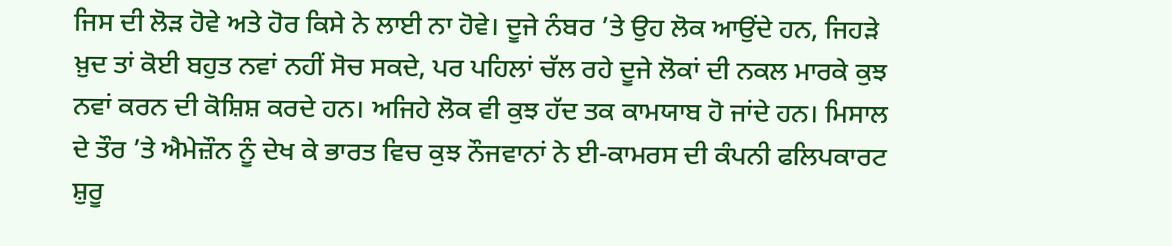ਜਿਸ ਦੀ ਲੋੜ ਹੋਵੇ ਅਤੇ ਹੋਰ ਕਿਸੇ ਨੇ ਲਾਈ ਨਾ ਹੋਵੇ। ਦੂਜੇ ਨੰਬਰ ’ਤੇ ਉਹ ਲੋਕ ਆਉਂਦੇ ਹਨ, ਜਿਹੜੇ ਖ਼ੁਦ ਤਾਂ ਕੋਈ ਬਹੁਤ ਨਵਾਂ ਨਹੀਂ ਸੋਚ ਸਕਦੇ, ਪਰ ਪਹਿਲਾਂ ਚੱਲ ਰਹੇ ਦੂਜੇ ਲੋਕਾਂ ਦੀ ਨਕਲ ਮਾਰਕੇ ਕੁਝ ਨਵਾਂ ਕਰਨ ਦੀ ਕੋਸ਼ਿਸ਼ ਕਰਦੇ ਹਨ। ਅਜਿਹੇ ਲੋਕ ਵੀ ਕੁਝ ਹੱਦ ਤਕ ਕਾਮਯਾਬ ਹੋ ਜਾਂਦੇ ਹਨ। ਮਿਸਾਲ ਦੇ ਤੌਰ ’ਤੇ ਐਮੇਜ਼ੌਨ ਨੂੰ ਦੇਖ ਕੇ ਭਾਰਤ ਵਿਚ ਕੁਝ ਨੌਜਵਾਨਾਂ ਨੇ ਈ-ਕਾਮਰਸ ਦੀ ਕੰਪਨੀ ਫਲਿਪਕਾਰਟ ਸ਼ੁਰੂ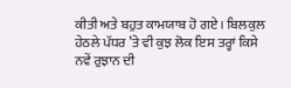ਕੀਤੀ ਅਤੇ ਬਹੁਤ ਕਾਮਯਾਬ ਹੋ ਗਏ। ਬਿਲਕੁਲ ਹੇਠਲੇ ਪੱਧਰ ’ਤੇ ਵੀ ਕੁਝ ਲੋਕ ਇਸ ਤਰ੍ਹਾਂ ਕਿਸੇ ਨਵੇਂ ਰੁਝਾਨ ਦੀ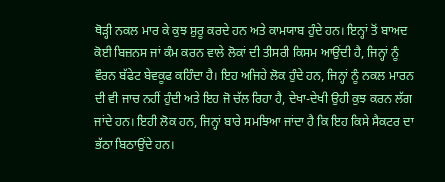ਥੋੜ੍ਹੀ ਨਕਲ ਮਾਰ ਕੇ ਕੁਝ ਸ਼ੁਰੂ ਕਰਦੇ ਹਨ ਅਤੇ ਕਾਮਯਾਬ ਹੁੰਦੇ ਹਨ। ਇਨ੍ਹਾਂ ਤੋਂ ਬਾਅਦ ਕੋਈ ਬਿਜ਼ਨਸ ਜਾਂ ਕੰਮ ਕਰਨ ਵਾਲੇ ਲੋਕਾਂ ਦੀ ਤੀਸਰੀ ਕਿਸਮ ਆਉਂਦੀ ਹੈ, ਜਿਨ੍ਹਾਂ ਨੂੰ ਵੌਰਨ ਬੱਫੇਟ ਬੇਵਕੂਫ ਕਹਿੰਦਾ ਹੈ। ਇਹ ਅਜਿਹੇ ਲੋਕ ਹੁੰਦੇ ਹਨ, ਜਿਨ੍ਹਾਂ ਨੂੰ ਨਕਲ ਮਾਰਨ ਦੀ ਵੀ ਜਾਚ ਨਹੀਂ ਹੁੰਦੀ ਅਤੇ ਇਹ ਜੋ ਚੱਲ ਰਿਹਾ ਹੈ, ਦੇਖਾ-ਦੇਖੀ ਉਹੀ ਕੁਝ ਕਰਨ ਲੱਗ ਜਾਂਦੇ ਹਨ। ਇਹੀ ਲੋਕ ਹਨ, ਜਿਨ੍ਹਾਂ ਬਾਰੇ ਸਮਝਿਆ ਜਾਂਦਾ ਹੈ ਕਿ ਇਹ ਕਿਸੇ ਸੈਕਟਰ ਦਾ ਭੱਠਾ ਬਿਠਾਉਂਦੇ ਹਨ।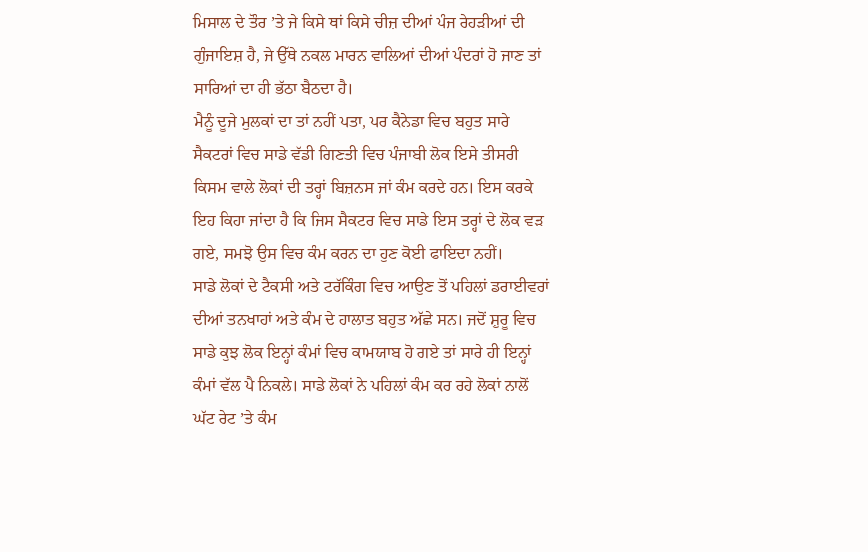ਮਿਸਾਲ ਦੇ ਤੌਰ ’ਤੇ ਜੇ ਕਿਸੇ ਥਾਂ ਕਿਸੇ ਚੀਜ਼ ਦੀਆਂ ਪੰਜ ਰੇਹੜੀਆਂ ਦੀ ਗੁੰਜਾਇਸ਼ ਹੈ, ਜੇ ਉੱਥੇ ਨਕਲ ਮਾਰਨ ਵਾਲਿਆਂ ਦੀਆਂ ਪੰਦਰਾਂ ਹੋ ਜਾਣ ਤਾਂ ਸਾਰਿਆਂ ਦਾ ਹੀ ਭੱਠਾ ਬੈਠਦਾ ਹੈ।
ਮੈਨੂੰ ਦੂਜੇ ਮੁਲਕਾਂ ਦਾ ਤਾਂ ਨਹੀਂ ਪਤਾ, ਪਰ ਕੈਨੇਡਾ ਵਿਚ ਬਹੁਤ ਸਾਰੇ ਸੈਕਟਰਾਂ ਵਿਚ ਸਾਡੇ ਵੱਡੀ ਗਿਣਤੀ ਵਿਚ ਪੰਜਾਬੀ ਲੋਕ ਇਸੇ ਤੀਸਰੀ ਕਿਸਮ ਵਾਲੇ ਲੋਕਾਂ ਦੀ ਤਰ੍ਹਾਂ ਬਿਜ਼ਨਸ ਜਾਂ ਕੰਮ ਕਰਦੇ ਹਨ। ਇਸ ਕਰਕੇ ਇਹ ਕਿਹਾ ਜਾਂਦਾ ਹੈ ਕਿ ਜਿਸ ਸੈਕਟਰ ਵਿਚ ਸਾਡੇ ਇਸ ਤਰ੍ਹਾਂ ਦੇ ਲੋਕ ਵੜ ਗਏ, ਸਮਝੋ ਉਸ ਵਿਚ ਕੰਮ ਕਰਨ ਦਾ ਹੁਣ ਕੋਈ ਫਾਇਦਾ ਨਹੀਂ।
ਸਾਡੇ ਲੋਕਾਂ ਦੇ ਟੈਕਸੀ ਅਤੇ ਟਰੱਕਿੰਗ ਵਿਚ ਆਉਣ ਤੋਂ ਪਹਿਲਾਂ ਡਰਾਈਵਰਾਂ ਦੀਆਂ ਤਨਖਾਹਾਂ ਅਤੇ ਕੰਮ ਦੇ ਹਾਲਾਤ ਬਹੁਤ ਅੱਛੇ ਸਨ। ਜਦੋਂ ਸ਼ੁਰੂ ਵਿਚ ਸਾਡੇ ਕੁਝ ਲੋਕ ਇਨ੍ਹਾਂ ਕੰਮਾਂ ਵਿਚ ਕਾਮਯਾਬ ਹੋ ਗਏ ਤਾਂ ਸਾਰੇ ਹੀ ਇਨ੍ਹਾਂ ਕੰਮਾਂ ਵੱਲ ਪੈ ਨਿਕਲੇ। ਸਾਡੇ ਲੋਕਾਂ ਨੇ ਪਹਿਲਾਂ ਕੰਮ ਕਰ ਰਹੇ ਲੋਕਾਂ ਨਾਲੋਂ ਘੱਟ ਰੇਟ ’ਤੇ ਕੰਮ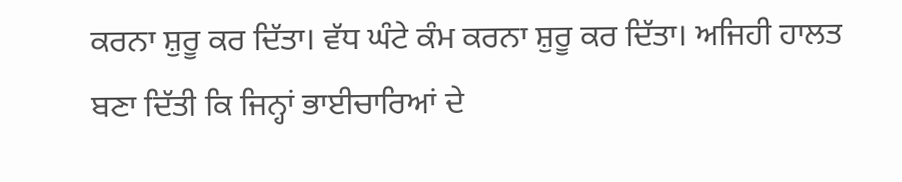ਕਰਨਾ ਸ਼ੁਰੂ ਕਰ ਦਿੱਤਾ। ਵੱਧ ਘੰਟੇ ਕੰਮ ਕਰਨਾ ਸ਼ੁਰੂ ਕਰ ਦਿੱਤਾ। ਅਜਿਹੀ ਹਾਲਤ ਬਣਾ ਦਿੱਤੀ ਕਿ ਜਿਨ੍ਹਾਂ ਭਾਈਚਾਰਿਆਂ ਦੇ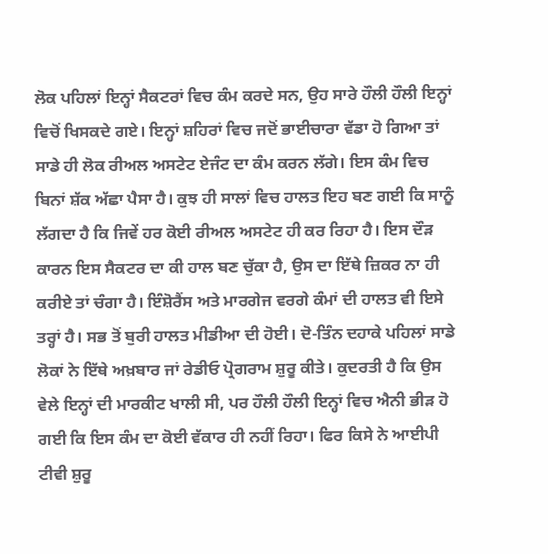ਲੋਕ ਪਹਿਲਾਂ ਇਨ੍ਹਾਂ ਸੈਕਟਰਾਂ ਵਿਚ ਕੰਮ ਕਰਦੇ ਸਨ, ਉਹ ਸਾਰੇ ਹੌਲੀ ਹੌਲੀ ਇਨ੍ਹਾਂ ਵਿਚੋਂ ਖਿਸਕਦੇ ਗਏ। ਇਨ੍ਹਾਂ ਸ਼ਹਿਰਾਂ ਵਿਚ ਜਦੋਂ ਭਾਈਚਾਰਾ ਵੱਡਾ ਹੋ ਗਿਆ ਤਾਂ ਸਾਡੇ ਹੀ ਲੋਕ ਰੀਅਲ ਅਸਟੇਟ ਏਜੰਟ ਦਾ ਕੰਮ ਕਰਨ ਲੱਗੇ। ਇਸ ਕੰਮ ਵਿਚ ਬਿਨਾਂ ਸ਼ੱਕ ਅੱਛਾ ਪੈਸਾ ਹੈ। ਕੁਝ ਹੀ ਸਾਲਾਂ ਵਿਚ ਹਾਲਤ ਇਹ ਬਣ ਗਈ ਕਿ ਸਾਨੂੰ ਲੱਗਦਾ ਹੈ ਕਿ ਜਿਵੇਂ ਹਰ ਕੋਈ ਰੀਅਲ ਅਸਟੇਟ ਹੀ ਕਰ ਰਿਹਾ ਹੈ। ਇਸ ਦੌੜ ਕਾਰਨ ਇਸ ਸੈਕਟਰ ਦਾ ਕੀ ਹਾਲ ਬਣ ਚੁੱਕਾ ਹੈ, ਉਸ ਦਾ ਇੱਥੇ ਜ਼ਿਕਰ ਨਾ ਹੀ ਕਰੀਏ ਤਾਂ ਚੰਗਾ ਹੈ। ਇੰਸ਼ੋਰੈਂਸ ਅਤੇ ਮਾਰਗੇਜ ਵਰਗੇ ਕੰਮਾਂ ਦੀ ਹਾਲਤ ਵੀ ਇਸੇ ਤਰ੍ਹਾਂ ਹੈ। ਸਭ ਤੋਂ ਬੁਰੀ ਹਾਲਤ ਮੀਡੀਆ ਦੀ ਹੋਈ। ਦੋ-ਤਿੰਨ ਦਹਾਕੇ ਪਹਿਲਾਂ ਸਾਡੇ ਲੋਕਾਂ ਨੇ ਇੱਥੇ ਅਖ਼ਬਾਰ ਜਾਂ ਰੇਡੀਓ ਪ੍ਰੋਗਰਾਮ ਸ਼ੁਰੂ ਕੀਤੇ। ਕੁਦਰਤੀ ਹੈ ਕਿ ਉਸ ਵੇਲੇ ਇਨ੍ਹਾਂ ਦੀ ਮਾਰਕੀਟ ਖਾਲੀ ਸੀ, ਪਰ ਹੌਲੀ ਹੌਲੀ ਇਨ੍ਹਾਂ ਵਿਚ ਐਨੀ ਭੀੜ ਹੋ ਗਈ ਕਿ ਇਸ ਕੰਮ ਦਾ ਕੋਈ ਵੱਕਾਰ ਹੀ ਨਹੀਂ ਰਿਹਾ। ਫਿਰ ਕਿਸੇ ਨੇ ਆਈਪੀ ਟੀਵੀ ਸ਼ੁਰੂ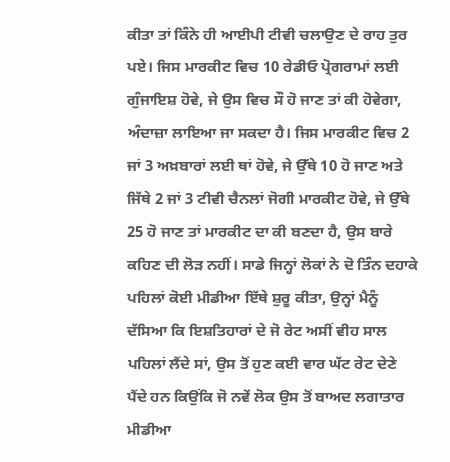ਕੀਤਾ ਤਾਂ ਕਿੰਨੇ ਹੀ ਆਈਪੀ ਟੀਵੀ ਚਲਾਉਣ ਦੇ ਰਾਹ ਤੁਰ ਪਏ। ਜਿਸ ਮਾਰਕੀਟ ਵਿਚ 10 ਰੇਡੀਓ ਪ੍ਰੋਗਰਾਮਾਂ ਲਈ ਗੁੰਜਾਇਸ਼ ਹੋਵੇ, ਜੇ ਉਸ ਵਿਚ ਸੌ ਹੋ ਜਾਣ ਤਾਂ ਕੀ ਹੋਵੇਗਾ, ਅੰਦਾਜ਼ਾ ਲਾਇਆ ਜਾ ਸਕਦਾ ਹੈ। ਜਿਸ ਮਾਰਕੀਟ ਵਿਚ 2 ਜਾਂ 3 ਅਖ਼ਬਾਰਾਂ ਲਈ ਥਾਂ ਹੋਵੇ, ਜੇ ਉੱਥੇ 10 ਹੋ ਜਾਣ ਅਤੇ ਜਿੱਥੇ 2 ਜਾਂ 3 ਟੀਵੀ ਚੈਨਲਾਂ ਜੋਗੀ ਮਾਰਕੀਟ ਹੋਵੇ, ਜੇ ਉੱਥੇ 25 ਹੋ ਜਾਣ ਤਾਂ ਮਾਰਕੀਟ ਦਾ ਕੀ ਬਣਦਾ ਹੈ, ਉਸ ਬਾਰੇ ਕਹਿਣ ਦੀ ਲੋੜ ਨਹੀਂ। ਸਾਡੇ ਜਿਨ੍ਹਾਂ ਲੋਕਾਂ ਨੇ ਦੋ ਤਿੰਨ ਦਹਾਕੇ ਪਹਿਲਾਂ ਕੋਈ ਮੀਡੀਆ ਇੱਥੇ ਸ਼ੁਰੂ ਕੀਤਾ, ਉਨ੍ਹਾਂ ਮੈਨੂੰ ਦੱਸਿਆ ਕਿ ਇਸ਼ਤਿਹਾਰਾਂ ਦੇ ਜੋ ਰੇਟ ਅਸੀਂ ਵੀਹ ਸਾਲ ਪਹਿਲਾਂ ਲੈਂਦੇ ਸਾਂ, ਉਸ ਤੋਂ ਹੁਣ ਕਈ ਵਾਰ ਘੱਟ ਰੇਟ ਦੇਣੇ ਪੈਂਦੇ ਹਨ ਕਿਉਂਕਿ ਜੋ ਨਵੇਂ ਲੋਕ ਉਸ ਤੋਂ ਬਾਅਦ ਲਗਾਤਾਰ ਮੀਡੀਆ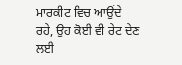ਮਾਰਕੀਟ ਵਿਚ ਆਉਂਦੇ ਰਹੇ, ਉਹ ਕੋਈ ਵੀ ਰੇਟ ਦੇਣ ਲਈ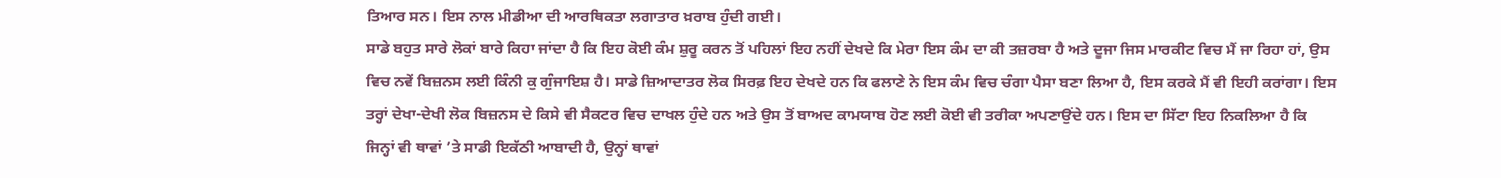ਤਿਆਰ ਸਨ। ਇਸ ਨਾਲ ਮੀਡੀਆ ਦੀ ਆਰਥਿਕਤਾ ਲਗਾਤਾਰ ਖ਼ਰਾਬ ਹੁੰਦੀ ਗਈ।
ਸਾਡੇ ਬਹੁਤ ਸਾਰੇ ਲੋਕਾਂ ਬਾਰੇ ਕਿਹਾ ਜਾਂਦਾ ਹੈ ਕਿ ਇਹ ਕੋਈ ਕੰਮ ਸ਼ੁਰੂ ਕਰਨ ਤੋਂ ਪਹਿਲਾਂ ਇਹ ਨਹੀਂ ਦੇਖਦੇ ਕਿ ਮੇਰਾ ਇਸ ਕੰਮ ਦਾ ਕੀ ਤਜ਼ਰਬਾ ਹੈ ਅਤੇ ਦੂਜਾ ਜਿਸ ਮਾਰਕੀਟ ਵਿਚ ਮੈਂ ਜਾ ਰਿਹਾ ਹਾਂ, ਉਸ ਵਿਚ ਨਵੇਂ ਬਿਜ਼ਨਸ ਲਈ ਕਿੰਨੀ ਕੁ ਗੁੰਜਾਇਸ਼ ਹੈ। ਸਾਡੇ ਜ਼ਿਆਦਾਤਰ ਲੋਕ ਸਿਰਫ਼ ਇਹ ਦੇਖਦੇ ਹਨ ਕਿ ਫਲਾਣੇ ਨੇ ਇਸ ਕੰਮ ਵਿਚ ਚੰਗਾ ਪੈਸਾ ਬਣਾ ਲਿਆ ਹੈ, ਇਸ ਕਰਕੇ ਮੈਂ ਵੀ ਇਹੀ ਕਰਾਂਗਾ। ਇਸ ਤਰ੍ਹਾਂ ਦੇਖਾ-ਦੇਖੀ ਲੋਕ ਬਿਜ਼ਨਸ ਦੇ ਕਿਸੇ ਵੀ ਸੈਕਟਰ ਵਿਚ ਦਾਖਲ ਹੁੰਦੇ ਹਨ ਅਤੇ ਉਸ ਤੋਂ ਬਾਅਦ ਕਾਮਯਾਬ ਹੋਣ ਲਈ ਕੋਈ ਵੀ ਤਰੀਕਾ ਅਪਣਾਉਂਦੇ ਹਨ। ਇਸ ਦਾ ਸਿੱਟਾ ਇਹ ਨਿਕਲਿਆ ਹੈ ਕਿ ਜਿਨ੍ਹਾਂ ਵੀ ਥਾਵਾਂ ’ਤੇ ਸਾਡੀ ਇਕੱਠੀ ਆਬਾਦੀ ਹੈ, ਉਨ੍ਹਾਂ ਥਾਵਾਂ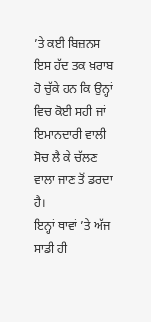’ਤੇ ਕਈ ਬਿਜ਼ਨਸ ਇਸ ਹੱਦ ਤਕ ਖ਼ਰਾਬ ਹੋ ਚੁੱਕੇ ਹਨ ਕਿ ਉਨ੍ਹਾਂ ਵਿਚ ਕੋਈ ਸਹੀ ਜਾਂ ਇਮਾਨਦਾਰੀ ਵਾਲੀ ਸੋਚ ਲੈ ਕੇ ਚੱਲਣ ਵਾਲਾ ਜਾਣ ਤੋਂ ਡਰਦਾ ਹੈ।
ਇਨ੍ਹਾਂ ਥਾਵਾਂ ’ਤੇ ਅੱਜ ਸਾਡੀ ਹੀ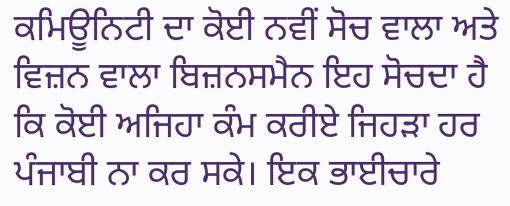ਕਮਿਊਨਿਟੀ ਦਾ ਕੋਈ ਨਵੀਂ ਸੋਚ ਵਾਲਾ ਅਤੇ ਵਿਜ਼ਨ ਵਾਲਾ ਬਿਜ਼ਨਸਮੈਨ ਇਹ ਸੋਚਦਾ ਹੈ ਕਿ ਕੋਈ ਅਜਿਹਾ ਕੰਮ ਕਰੀਏ ਜਿਹੜਾ ਹਰ ਪੰਜਾਬੀ ਨਾ ਕਰ ਸਕੇ। ਇਕ ਭਾਈਚਾਰੇ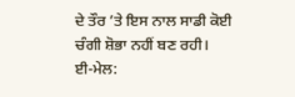ਦੇ ਤੌਰ ’ਤੇ ਇਸ ਨਾਲ ਸਾਡੀ ਕੋਈ ਚੰਗੀ ਸ਼ੋਭਾ ਨਹੀਂ ਬਣ ਰਹੀ।
ਈ-ਮੇਲ: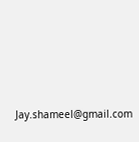Jay.shameel@gmail.com